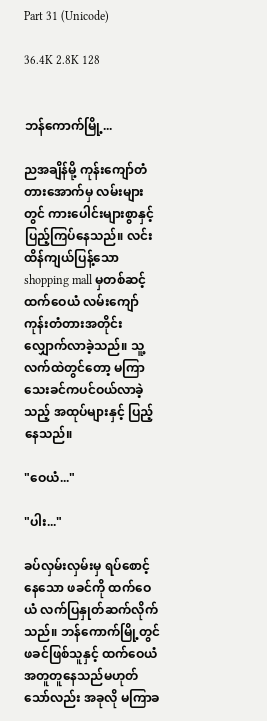Part 31 (Unicode)

36.4K 2.8K 128


ဘန်ကောက်မြို့...

ညအချိန်မို့ ကုန်းကျော်တံတားအောက်မှ လမ်းများတွင် ကားပေါင်းများစွာနှင့် ပြည့်ကြပ်နေသည်။ လင်းထိန်ကျယ်ပြန့်သော shopping mall မှတစ်ဆင့် ထက်ဝေယံ လမ်းကျော်ကုန်းတံတားအတိုင်း လျှောက်လာခဲ့သည်။ သူ့လက်ထဲတွင်တော့ မကြာသေးခင်ကပင်ဝယ်လာခဲ့သည့် အထုပ်များနှင့် ပြည့်နေသည်။

"ဝေယံ..."

"ပါး..."

ခပ်လှမ်းလှမ်းမှ ရပ်စောင့်နေသော ဖခင်ကို ထက်ဝေယံ လက်ပြနှုတ်ဆက်လိုက်သည်။ ဘန်ကောက်မြို့တွင် ဖခင်ဖြစ်သူနှင့် ထက်ဝေယံအတူတူနေသည်မဟုတ်သော်လည်း အခုလို မကြာခ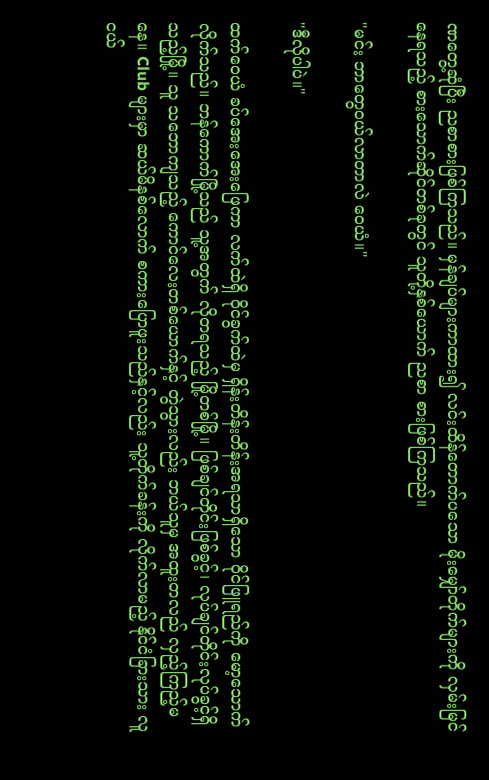ဏတွေ့ဆုံပြီး ညစာစားဖြစ်ကြသည်။ မှန်ချပ်များကာထား၍ လင်းထိန်တောက်ပသော မိုးမျှော်တိုက်များကို လှမ်းမြင်နေရသည့် စားသောက်ဆိုင်တစ်ခုတွင် သူတို့နှစ်ယောက် ညစာ စားဖြစ်ကြသည်။

"မင်း ဘာတွေဝယ်လာတာလဲ ဝေယံ။"

"ဒီလိုပါပဲ။"

ထက်ဝေယံ ခပ်အေးအေးဖြေကာ လက်ထဲရှိ ဝိုင်ခွက်ထဲမှ ရှိန်းတိန်းတိန်းအရသာရှိသော ၀ိုင်ဖြူရည်ကို မော့သောက်လိုက်သည်။ ဘန်ကောက်မြို့သည် သူ့အတွက် လိုတရသည့် မြို့တစ်မြို့။ ဖြစ်ချင်တိုင်းဖြစ်ခွင့်၊ လုပ်ချင်တိုင်းလုပ်ခွင့်ရှိသည့်မြို့။ သူ သဘောကျသည့် ကောင်လေးတစ်ယောက်နှင့် တွဲသွားလည်း ဘယ်သူမှ အထူးတလည် လှည့်ကြည့်မနေ။ Club များမှာ ဆယ်မိနစ်လောက် စကားပြောဖူးသည်နှင့်လည်း သူ့တိုက်ခန်းကို လိုက်လာမည့် နိုင်ငံခြားသား လူငယ်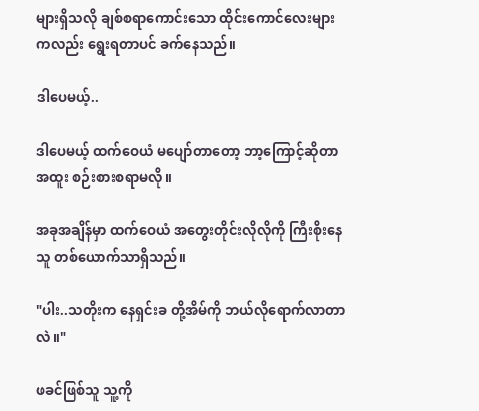များရှိသလို ချစ်စရာကောင်းသော ထိုင်းကောင်လေးများကလည်း ရွေးရတာပင် ခက်နေသည်။

ဒါပေမယ့်..

ဒါပေမယ့် ထက်ဝေယံ မပျော်တာတော့ ဘာ့ကြောင့်ဆိုတာ အထူး စဉ်းစားစရာမလို။

အခုအချိန်မှာ ထက်ဝေယံ အတွေးတိုင်းလိုလိုကို ကြီးစိုးနေသူ တစ်ယောက်သာရှိသည်။

"ပါး..သတိုးက နေရှင်းခ တို့အိမ်ကို ဘယ်လိုရောက်လာတာလဲ။"

ဖခင်ဖြစ်သူ သူ့ကို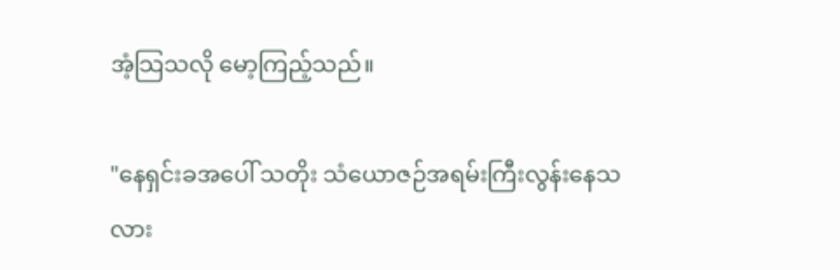အံ့သြသလို မော့ကြည့်သည်။

"နေရှင်းခအပေါ် သတိုး သံယောဇဉ်အရမ်းကြီးလွန်းနေသလား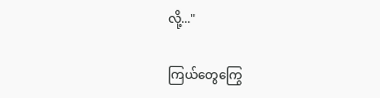လို့..."

ကြယ်တွေကြွေ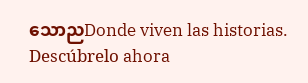သောညDonde viven las historias. Descúbrelo ahora